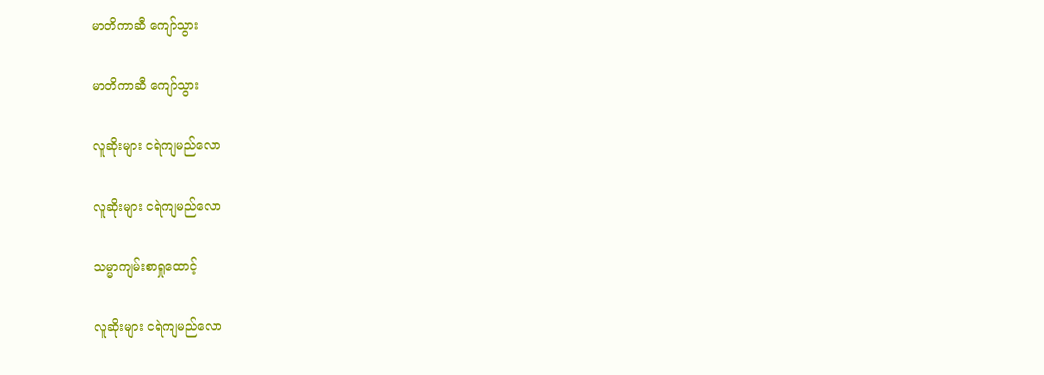မာတိကာဆီ ကျော်သွား

မာတိကာဆီ ကျော်သွား

လူဆိုးများ ငရဲကျမည်လော

လူဆိုးများ ငရဲကျမည်လော

သမ္မာကျမ်းစာရှုထောင့်

လူဆိုးများ ငရဲကျမည်လော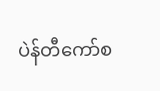ပဲန်တီကော်စ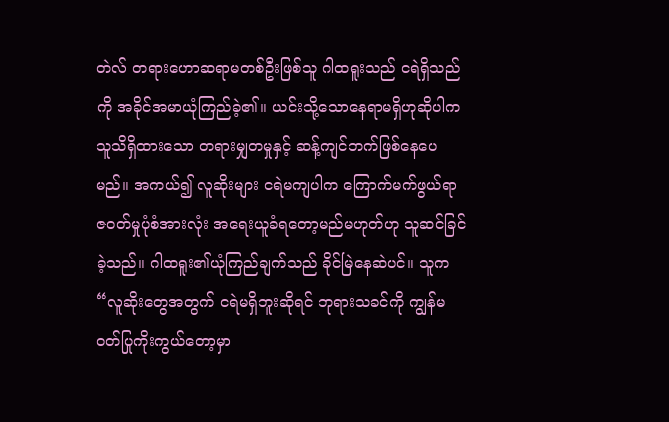တဲလ် တရားဟောဆရာမတစ်ဦးဖြစ်သူ ဂါထရူးသည် ငရဲရှိသည်ကို အခိုင်အမာယုံကြည်ခဲ့၏။ ယင်းသို့သောနေရာမရှိဟုဆိုပါက သူသိရှိထားသော တရားမျှတမှုနှင့် ဆန့်ကျင်ဘက်ဖြစ်နေပေမည်။ အကယ်၍ လူဆိုးများ ငရဲမကျပါက ကြောက်မက်ဖွယ်ရာဇဝတ်မှုပုံစံအားလုံး အရေးယူခံရတော့မည်မဟုတ်ဟု သူဆင်ခြင်ခဲ့သည်။ ဂါထရူး၏ယုံကြည်ချက်သည် ခိုင်မြဲနေဆဲပင်။ သူက “လူဆိုးတွေအတွက် ငရဲမရှိဘူးဆိုရင် ဘုရားသခင်ကို ကျွန်မ ဝတ်ပြုကိုးကွယ်တော့မှာ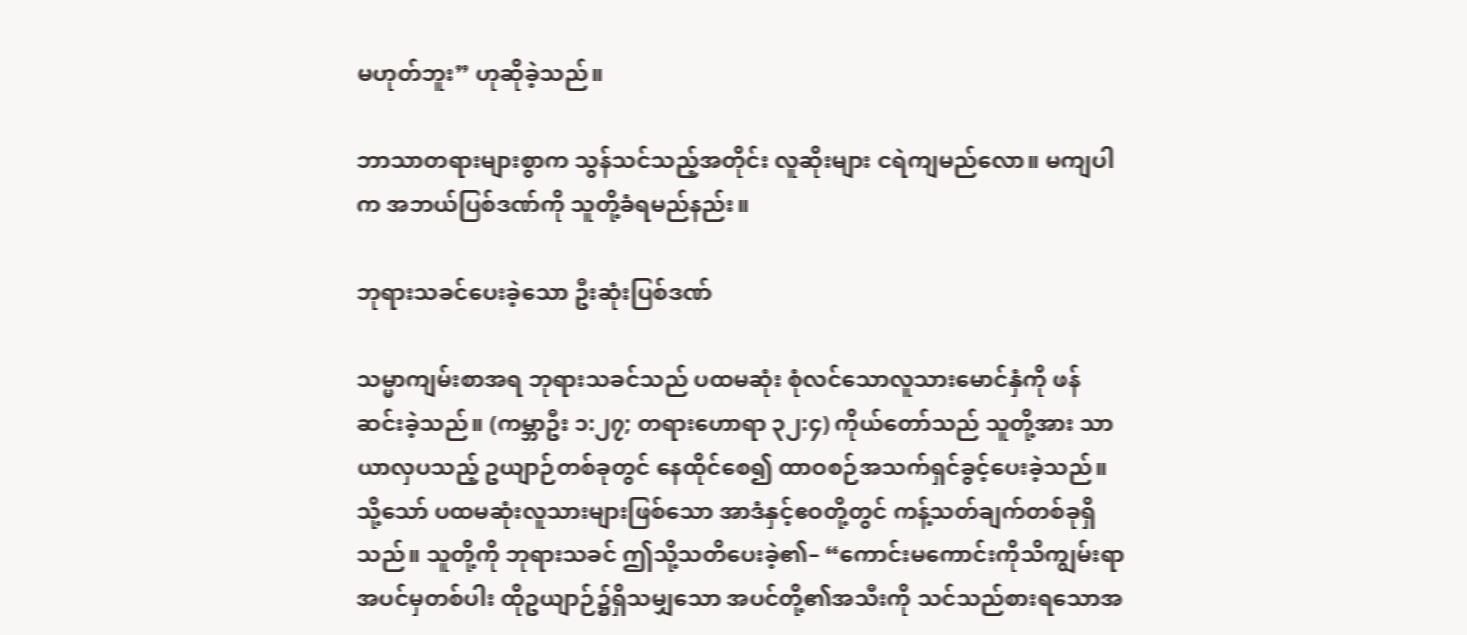မဟုတ်ဘူး” ဟုဆိုခဲ့သည်။

ဘာသာတရားများစွာက သွန်သင်သည့်အတိုင်း လူဆိုးများ ငရဲကျမည်လော။ မကျပါက အဘယ်ပြစ်ဒဏ်ကို သူတို့ခံရမည်နည်း။

ဘုရားသခင်ပေးခဲ့သော ဦးဆုံးပြစ်ဒဏ်

သမ္မာကျမ်းစာအရ ဘုရားသခင်သည် ပထမဆုံး စုံလင်သောလူသားမောင်နှံကို ဖန်ဆင်းခဲ့သည်။ (ကမ္ဘာဦး ၁:၂၇; တရားဟောရာ ၃၂:၄) ကိုယ်တော်သည် သူတို့အား သာယာလှပသည့် ဥယျာဉ်တစ်ခုတွင် နေထိုင်စေ၍ ထာဝစဉ်အသက်ရှင်ခွင့်ပေးခဲ့သည်။ သို့သော် ပထမဆုံးလူသားများဖြစ်သော အာဒံနှင့်ဧဝတို့တွင် ကန့်သတ်ချက်တစ်ခုရှိသည်။ သူတို့ကို ဘုရားသခင် ဤသို့သတိပေးခဲ့၏– “ကောင်းမကောင်းကိုသိကျွမ်းရာအပင်မှတစ်ပါး ထိုဥယျာဉ်၌ရှိသမျှသော အပင်တို့၏အသီးကို သင်သည်စားရသောအ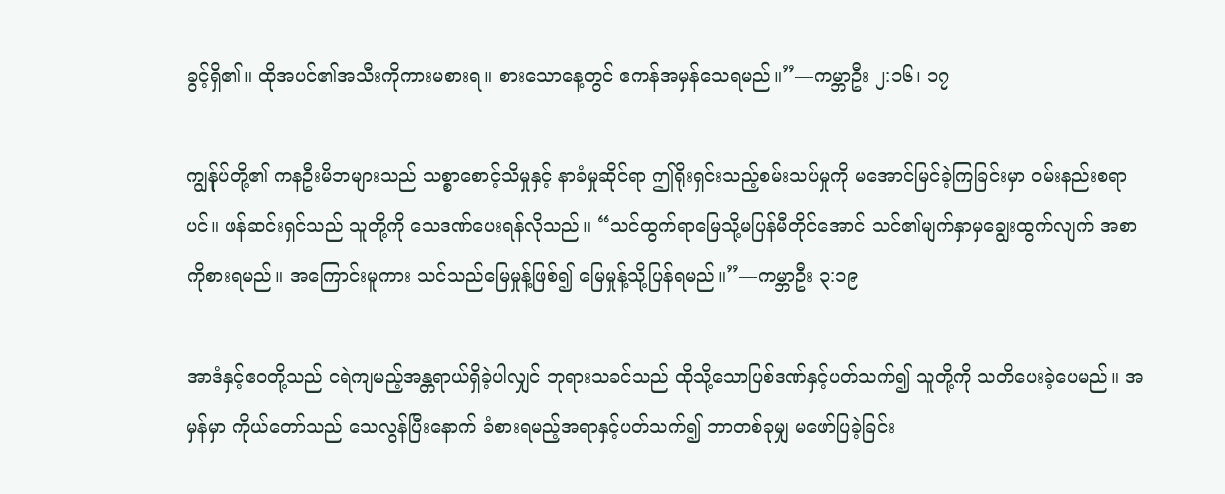ခွင့်ရှိ၏။ ထိုအပင်၏အသီးကိုကားမစားရ။ စားသောနေ့တွင် ဧကန်အမှန်သေရမည်။”—ကမ္ဘာဦး ၂:၁၆၊ ၁၇

ကျွန်ုပ်တို့၏ ကနဦးမိဘများသည် သစ္စာစောင့်သိမှုနှင့် နာခံမှုဆိုင်ရာ ဤရိုးရှင်းသည့်စမ်းသပ်မှုကို မအောင်မြင်ခဲ့ကြခြင်းမှာ ဝမ်းနည်းစရာပင်။ ဖန်ဆင်းရှင်သည် သူတို့ကို သေဒဏ်ပေးရန်လိုသည်။ “သင်ထွက်ရာမြေသို့မပြန်မီတိုင်အောင် သင်၏မျက်နှာမှချွေးထွက်လျက် အစာကိုစားရမည်။ အကြောင်းမူကား သင်သည်မြေမှုန့်ဖြစ်၍ မြေမှုန့်သို့ပြန်ရမည်။”—ကမ္ဘာဦး ၃:၁၉

အာဒံနှင့်ဧဝတို့သည် ငရဲကျမည့်အန္တရာယ်ရှိခဲ့ပါလျှင် ဘုရားသခင်သည် ထိုသို့သောပြစ်ဒဏ်နှင့်ပတ်သက်၍ သူတို့ကို သတိပေးခဲ့ပေမည်။ အမှန်မှာ ကိုယ်တော်သည် သေလွန်ပြီးနောက် ခံစားရမည့်အရာနှင့်ပတ်သက်၍ ဘာတစ်ခုမျှ မဖော်ပြခဲ့ခြင်း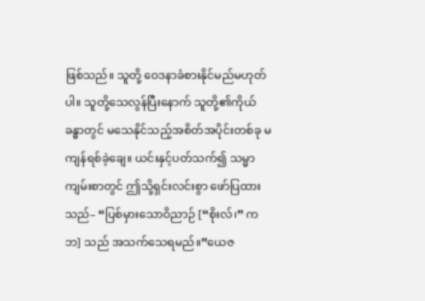ဖြစ်သည်။ သူတို့ ဝေဒနာခံစားနိုင်မည်မဟုတ်ပါ။ သူတို့သေလွန်ပြီးနောက် သူတို့၏ကိုယ်ခန္ဓာတွင် မသေနိုင်သည့်အစိတ်အပိုင်းတစ်ခု မကျန်ရစ်ခဲ့ချေ။ ယင်းနှင့်ပတ်သက်၍ သမ္မာကျမ်းစာတွင် ဤသို့ရှင်းလင်းစွာ ဖော်ပြထားသည်– “ပြစ်မှားသောဝိညာဉ် [“စိုးလ်၊” ကဘ] သည် အသက်သေရမည်။”ယေဇ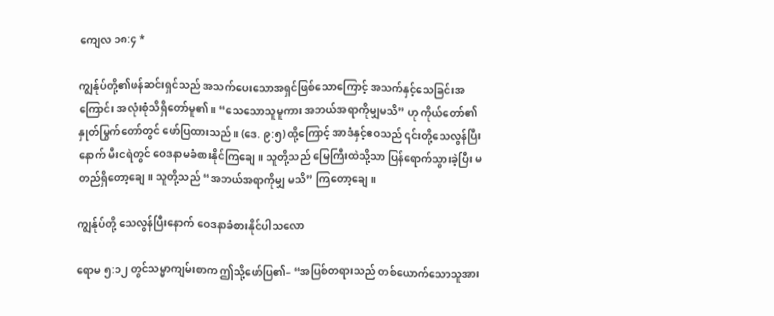ကျေလ ၁၈:၄ *

ကျွန်ုပ်တို့၏ဖန်ဆင်းရှင်သည် အသက်ပေးသောအရှင်ဖြစ်သောကြောင့် အသက်နှင့်သေခြင်းအကြောင်း အလုံးစုံသိရှိတော်မူ၏။ “သေသောသူမူကား အဘယ်အရာကိုမျှမသိ” ဟု ကိုယ်တော်၏နှုတ်မြွက်တော်တွင် ဖော်ပြထားသည်။ (ဒေ. ၉:၅) ထို့ကြောင့် အာဒံနှင့်ဧဝသည် ၎င်းတို့သေလွန်ပြီးနောက် မီးငရဲတွင် ဝေဒနာမခံစားနိုင်ကြချေ။ သူတို့သည် မြေကြီးထဲသို့သာ ပြန်ရောက်သွားခဲ့ပြီး မတည်ရှိတော့ချေ။ သူတို့သည် “အဘယ်အရာကိုမျှ မသိ” ကြတော့ချေ။

ကျွန်ုပ်တို့ သေလွန်ပြီးနောက် ဝေဒနာခံစားနိုင်ပါသလော

ရောမ ၅:၁၂ တွင်သမ္မာကျမ်းစာက ဤသို့ဖော်ပြ၏– “အပြစ်တရားသည် တစ်ယောက်သောသူအား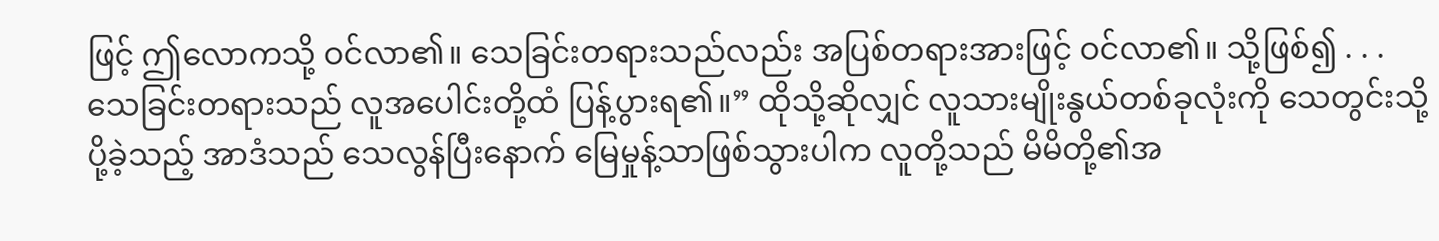ဖြင့် ဤလောကသို့ ဝင်လာ၏။ သေခြင်းတရားသည်လည်း အပြစ်တရားအားဖြင့် ဝင်လာ၏။ သို့ဖြစ်၍ . . . သေခြင်းတရားသည် လူအပေါင်းတို့ထံ ပြန့်ပွားရ၏။” ထိုသို့ဆိုလျှင် လူသားမျိုးနွယ်တစ်ခုလုံးကို သေတွင်းသို့ ပို့ခဲ့သည့် အာဒံသည် သေလွန်ပြီးနောက် မြေမှုန့်သာဖြစ်သွားပါက လူတို့သည် မိမိတို့၏အ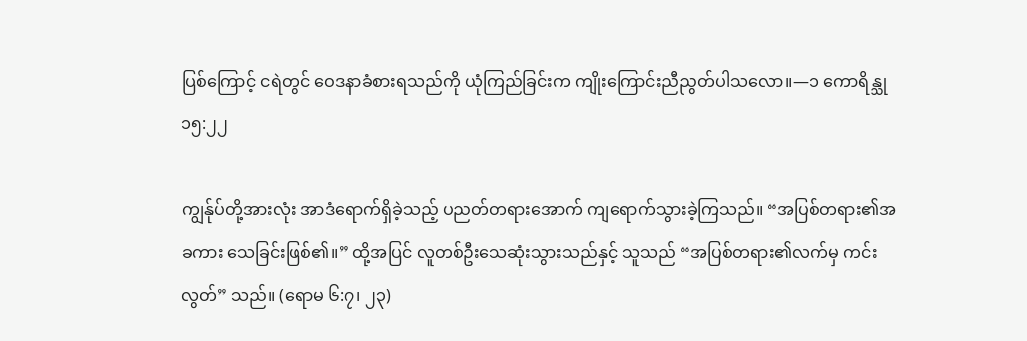ပြစ်ကြောင့် ငရဲတွင် ဝေဒနာခံစားရသည်ကို ယုံကြည်ခြင်းက ကျိုးကြောင်းညီညွတ်ပါသလော။—၁ ကောရိန္သု ၁၅:၂၂

ကျွန်ုပ်တို့အားလုံး အာဒံရောက်ရှိခဲ့သည့် ပညတ်တရားအောက် ကျရောက်သွားခဲ့ကြသည်။ “အပြစ်တရား၏အခကား သေခြင်းဖြစ်၏။” ထို့အပြင် လူတစ်ဦးသေဆုံးသွားသည်နှင့် သူသည် “အပြစ်တရား၏လက်မှ ကင်းလွတ်” သည်။ (ရောမ ၆:၇၊ ၂၃)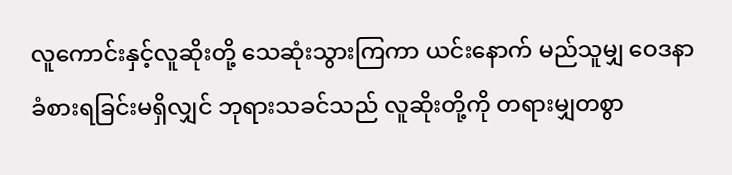လူကောင်းနှင့်လူဆိုးတို့ သေဆုံးသွားကြကာ ယင်းနောက် မည်သူမျှ ဝေဒနာခံစားရခြင်းမရှိလျှင် ဘုရားသခင်သည် လူဆိုးတို့ကို တရားမျှတစွာ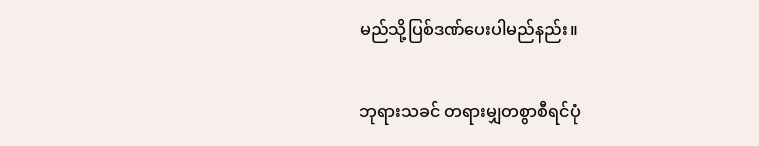မည်သို့ပြစ်ဒဏ်ပေးပါမည်နည်း။

ဘုရားသခင် တရားမျှတစွာစီရင်ပုံ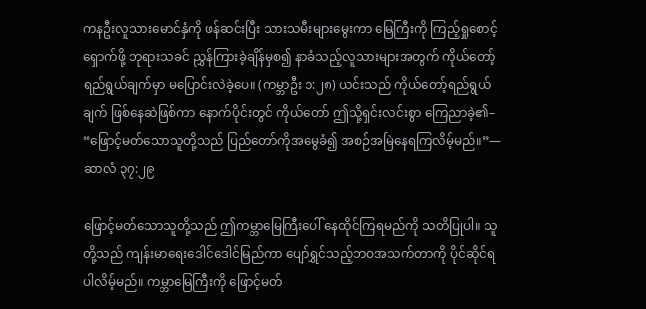ကနဦးလူသားမောင်နှံကို ဖန်ဆင်းပြီး သားသမီးများမွေးကာ မြေကြီးကို ကြည့်ရှုစောင့်ရှောက်ဖို့ ဘုရားသခင် ညွှန်ကြားခဲ့ချိန်မှစ၍ နာခံသည့်လူသားများအတွက် ကိုယ်တော့်ရည်ရွယ်ချက်မှာ မပြောင်းလဲခဲ့ပေ။ (ကမ္ဘာဦး ၁:၂၈) ယင်းသည် ကိုယ်တော့်ရည်ရွယ်ချက် ဖြစ်နေဆဲဖြစ်ကာ နောက်ပိုင်းတွင် ကိုယ်တော် ဤသို့ရှင်းလင်းစွာ ကြေညာခဲ့၏– “ဖြောင့်မတ်သောသူတို့သည် ပြည်တော်ကိုအမွေခံ၍ အစဉ်အမြဲနေရကြလိမ့်မည်။”—ဆာလံ ၃၇:၂၉

ဖြောင့်မတ်သောသူတို့သည် ဤကမ္ဘာမြေကြီးပေါ် နေထိုင်ကြရမည်ကို သတိပြုပါ။ သူတို့သည် ကျန်းမာရေးဒေါင်ဒေါင်မြည်ကာ ပျော်ရွှင်သည့်ဘဝအသက်တာကို ပိုင်ဆိုင်ရပါလိမ့်မည်။ ကမ္ဘာမြေကြီးကို ဖြောင့်မတ်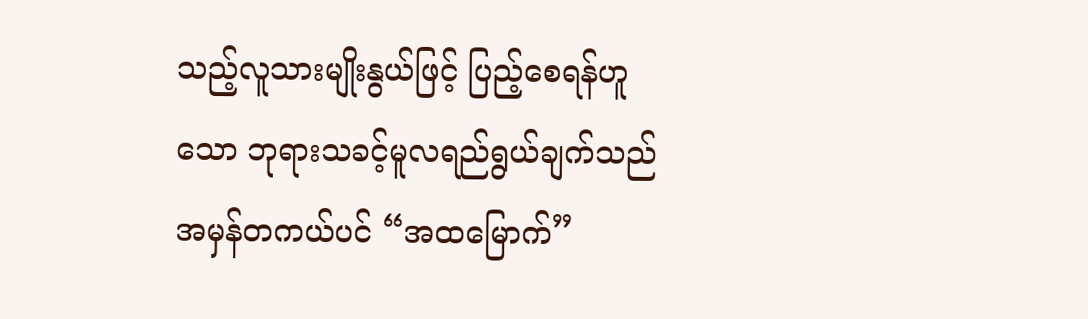သည့်လူသားမျိုးနွယ်ဖြင့် ပြည့်စေရန်ဟူသော ဘုရားသခင့်မူလရည်ရွယ်ချက်သည် အမှန်တကယ်ပင် “အထမြောက်”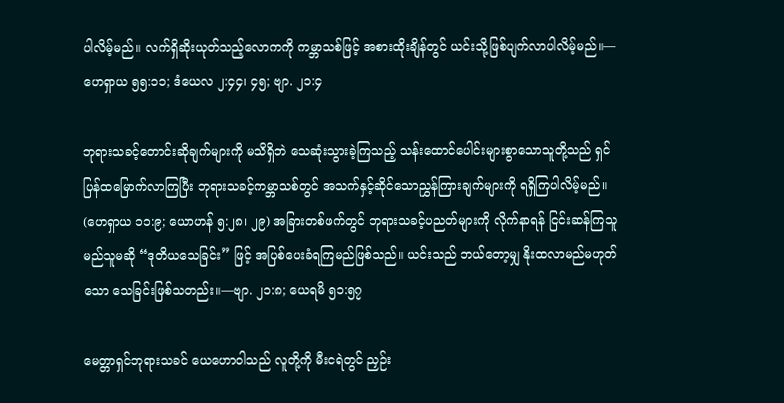ပါလိမ့်မည်။ လက်ရှိဆိုးယုတ်သည့်လောကကို ကမ္ဘာသစ်ဖြင့် အစားထိုးချိန်တွင် ယင်းသို့ဖြစ်ပျက်လာပါလိမ့်မည်။—ဟေရှာယ ၅၅:၁၁; ဒံယေလ ၂:၄၄၊ ၄၅; ဗျာ. ၂၁:၄

ဘုရားသခင့်တောင်းဆိုချက်များကို မသိရှိဘဲ သေဆုံးသွားခဲ့ကြသည့် သန်းထောင်ပေါင်းများစွာသောသူတို့သည် ရှင်ပြန်ထမြောက်လာကြပြီး ဘုရားသခင့်ကမ္ဘာသစ်တွင် အသက်နှင့်ဆိုင်သောညွှန်ကြားချက်များကို ရရှိကြပါလိမ့်မည်။ (ဟေရှာယ ၁၁:၉; ယောဟန် ၅:၂၈၊ ၂၉) အခြားတစ်ဖက်တွင် ဘုရားသခင့်ပညတ်များကို လိုက်နာရန် ငြင်းဆန်ကြသူ မည်သူမဆို “ဒုတိယသေခြင်း” ဖြင့် အပြစ်ပေးခံရကြမည်ဖြစ်သည်။ ယင်းသည် ဘယ်တော့မျှ နိုးထလာမည်မဟုတ်သော သေခြင်းဖြစ်သတည်း။—ဗျာ. ၂၁:၈; ယေရမိ ၅၁:၅၇

မေတ္တာရှင်ဘုရားသခင် ယေဟောဝါသည် လူတို့ကို မီးငရဲတွင် ညှဉ်း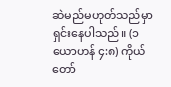ဆဲမည်မဟုတ်သည်မှာ ရှင်းနေပါသည်။ (၁ ယောဟန် ၄:၈) ကိုယ်တော်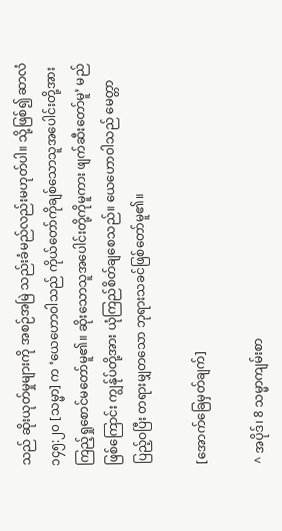သည် ဆိုးယုတ်မှုများကို အစဉ်အမြဲ သည်းခံမည်လည်းမဟုတ်ပါ။ သို့ဖြစ်၍ ဆာလံ ၁၄၅:၂၀ [သမ္မာ] က ‘ယေဟောဝါသည် ကိုယ်တော်ကိုချစ်သောသူအပေါင်းတို့အား ကြည့်ရှုစောင်မတော်မူ၏။ ဆိုးသောသူအပေါင်းတို့ကိုမူကား ဖျက်ဆီးတော်မူ’ မည်ဖြစ်ကြောင်း ကျွန်ုပ်တို့အား ယုံကြည်စိတ်ချစေသည်။ ယေဟောဝါသည် မေတ္တာပြည့်ဝပြီး တရားမျှတသော ဘုရားသခင်ဖြစ်တော်မူ၏။

[အောက်ခြေမှတ်ချက်]

^ အပိုဒ်၊ 8 သမ္မာကျမ်းစာ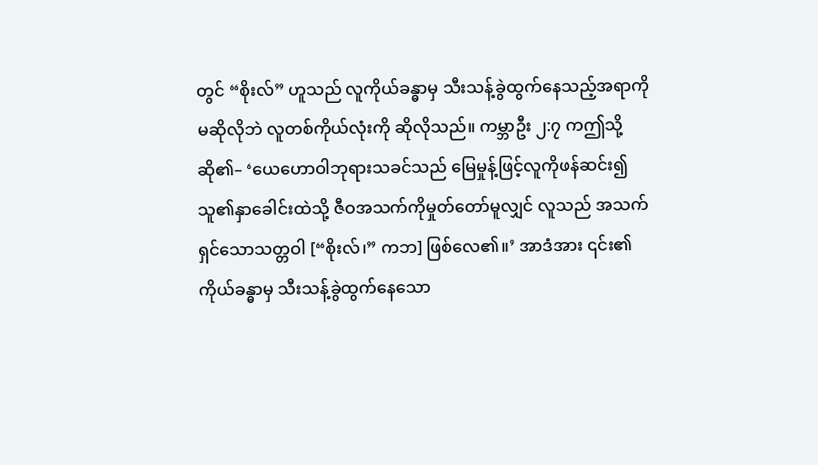တွင် “စိုးလ်” ဟူသည် လူကိုယ်ခန္ဓာမှ သီးသန့်ခွဲထွက်နေသည့်အရာကို မဆိုလိုဘဲ လူတစ်ကိုယ်လုံးကို ဆိုလိုသည်။ ကမ္ဘာဦး ၂:၇ ကဤသို့ဆို၏– ‘ယေဟောဝါဘုရားသခင်သည် မြေမှုန့်ဖြင့်လူကိုဖန်ဆင်း၍ သူ၏နှာခေါင်းထဲသို့ ဇီဝအသက်ကိုမှုတ်တော်မူလျှင် လူသည် အသက်ရှင်သောသတ္တဝါ [“စိုးလ်၊” ကဘ] ဖြစ်လေ၏။’ အာဒံအား ၎င်း၏ကိုယ်ခန္ဓာမှ သီးသန့်ခွဲထွက်နေသော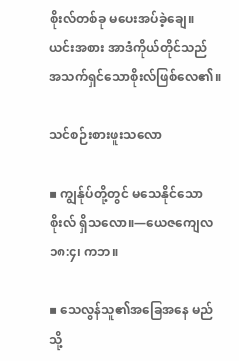စိုးလ်တစ်ခု မပေးအပ်ခဲ့ချေ။ ယင်းအစား အာဒံကိုယ်တိုင်သည် အသက်ရှင်သောစိုးလ်ဖြစ်လေ၏။

သင်စဉ်းစားဖူးသလော

▪ ကျွန်ုပ်တို့တွင် မသေနိုင်သောစိုးလ် ရှိသလော။—ယေဇကျေလ ၁၈:၄၊ ကဘ။

▪ သေလွန်သူ၏အခြေအနေ မည်သို့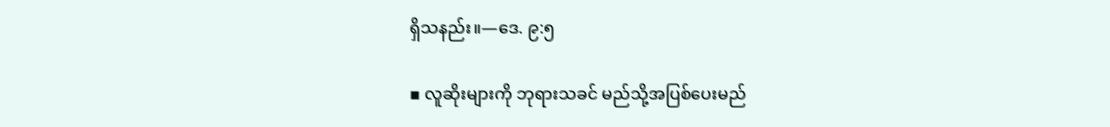ရှိသနည်း။—ဒေ. ၉:၅

▪ လူဆိုးများကို ဘုရားသခင် မည်သို့အပြစ်ပေးမည်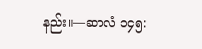နည်း။—ဆာလံ ၁၄၅: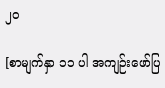၂၀

[စာမျက်နှာ ၁၁ ပါ အကျဉ်းဖော်ပြ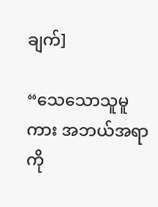ချက်]

“သေသောသူမူကား အဘယ်အရာကို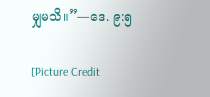မျှမသိ။”—ဒေ. ၉:၅

[Picture Credit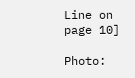Line on page 10]

Photo: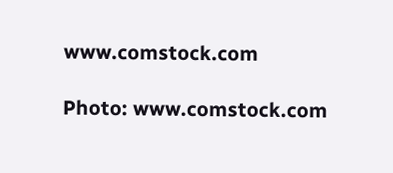www.comstock.com

Photo: www.comstock.com